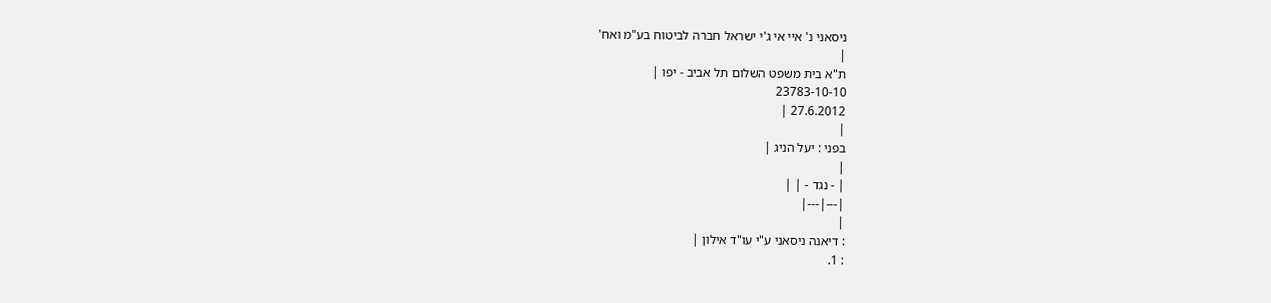ניסאני נ' איי אי ג'י ישראל חברה לביטוח בע"מ ואח'
|
ת"א בית משפט השלום תל אביב - יפו |
23783-10-10
27.6.2012 |
|
בפני : יעל הניג |
|
| - נגד - | |
|---|---|
|
: דיאנה ניסאני ע"י עו"ד אילון |
: 1.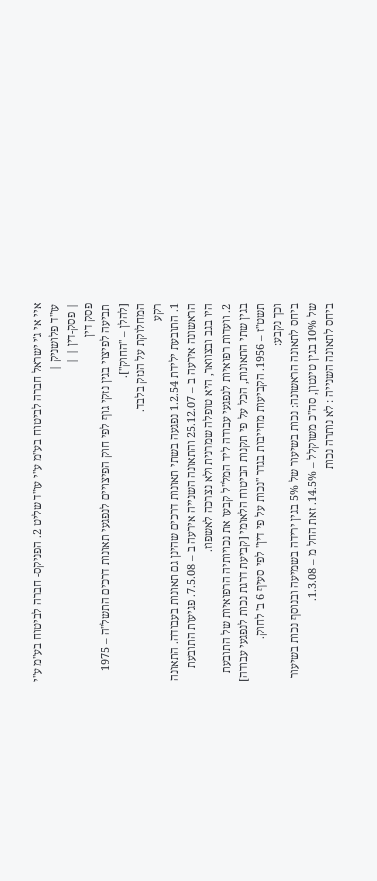איי אי ג'י ישראל חברה לביטוח בע"מ ע"י עו"ד שליט 2. הפניקס- חברה לביטוח בע"מ ע"י עו"ד פלושניק |
| פסק-דין | |
פסק דין
תביעה לפיצוי בגין נזקי גוף לפי חוק הפיצויים לנפגעי תאונות דרכים התשל"ה – 1975 [להלן – "החוק"].
המחלוקת על הנזק בלבד.
רקע
1. התובעת ילידת 1.2.54 נפגעה בשתי תאונות דרכים שהינן גם תאונות בעבודה. התאונה הראשונה אירעה ב – 25.12.07 והתאונה השנייה אירעה ב – 7.5.08. פגיעות התובעת היו בגב ובצוואר, היא טופלה שמרנית ולא נצרכה לאשפוז.
2. וועדות רפואיות לנפגעי עבודה ליד המל"ל קבעו את נכויותיה הרפואיות של התובעת בגין שתי התאונות, הכל על פי תקנות הביטוח הלאומי [קביעת דרגת נכות לנפגעי עבודה] תשט"ז – 1956. הקביעות מחייבות בגדר "נכות על פי דין" לפי סעיף 6 ב' לחוק.
וכך נקבע:
ביחס לתאונה הראשונה: נכות בשיעור של 5% בגין ירידה בשמיעה ובנוסף נכות בשיעור של 10% בגין טינטון, סה"כ משוקלל – 14.5%. זאת החל מ – 1.3.08.
ביחס לתאונה השנייה : לא נותרה נכות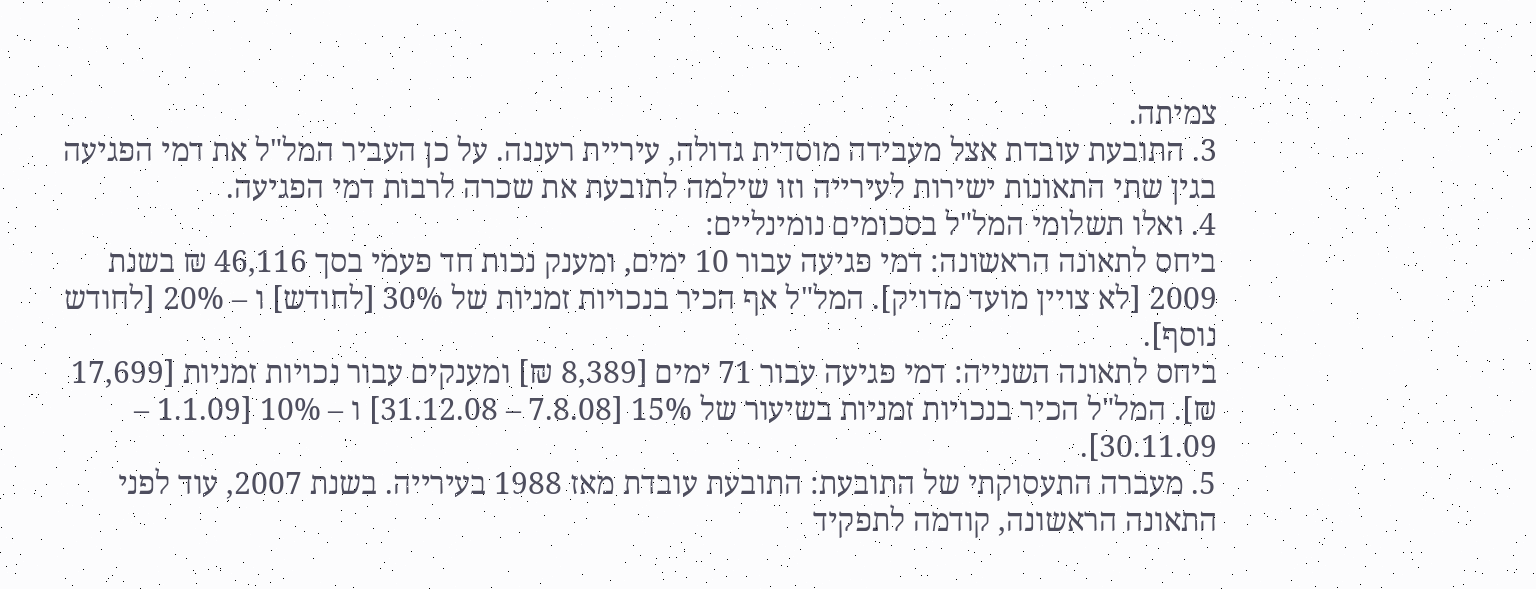צמיתה.
3. התובעת עובדת אצל מעבידה מוסדית גדולה, עיריית רעננה. על כן העביר המל"ל את דמי הפגיעה בגין שתי התאונות ישירות לעירייה וזו שילמה לתובעת את שכרה לרבות דמי הפגיעה.
4. ואלו תשלומי המל"ל בסכומים נומינליים:
ביחס לתאונה הראשונה: דמי פגיעה עבור 10 ימים, ומענק נכות חד פעמי בסך 46,116 ₪ בשנת 2009 [לא צויין מועד מדויק]. המל"ל אף הכיר בנכויות זמניות של 30% [לחודש] ו – 20% [לחודש נוסף].
ביחס לתאונה השנייה: דמי פגיעה עבור 71 ימים [8,389 ₪] ומענקים עבור נכויות זמניות [17,699 ₪]. המל"ל הכיר בנכויות זמניות בשיעור של 15% [7.8.08 – 31.12.08] ו – 10% [1.1.09 – 30.11.09].
5. מעברה התעסוקתי של התובעת: התובעת עובדת מאז 1988 בעירייה. בשנת 2007, עוד לפני התאונה הראשונה, קודמה לתפקיד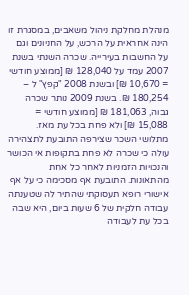מנהלת מחלקת ניהול משאבים, במסגרת זו הינה אחראית על הרכש, על החניונים וגם על החשבות בעירייה. שכרה השנתי בשנת 2007 עמד על 128,040 ₪ [ממוצע חודשי = 10,670 ₪] ובשנת 2008 "קפץ" ל – 180,254 ₪. בשנת 2009 נותר שכרה גבוה, 181,063 ₪ [ממוצע חודשי = 15,088 ₪] ולא פחת בכל עת מאז. מתלושי השכר שצירפה התובעת לתצהירה עולה כי שכרה לא פחת בתקופות אי הכושר והנכויות הזמניות לאחר כל אחת מהתאונות. התובעת אף מסכימה כי על אף אישורי רופא תעסוקתי שהתיר לה שטענתה עבודה חלקית של 6 שעות ביום, היא שבה בכל עת לעבודה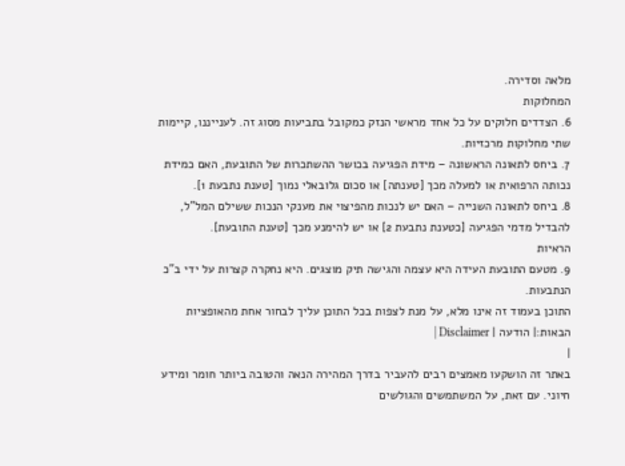מלאה וסדירה.
המחלוקות
6. הצדדים חלוקים על כל אחד מראשי הנזק כמקובל בתביעות מסוג זה. לענייננו, קיימות שתי מחלוקות מרכזיות.
7. ביחס לתאונה הראשונה – מידת הפגיעה בכושר ההשתכרות של התובעת, האם כמידת נכותה הרפואית או למעלה מכך [טענתה] או סכום גלובאלי נמוך [טענת נתבעת 1].
8. ביחס לתאונה השנייה – האם יש לנכות מהפיצוי את מענקי הנכות ששילם המל"ל, להבדיל מדמי הפגיעה [כטענת נתבעת 2] או יש להימנע מכך [טענת התובעת].
הראיות
9. מטעם התובעת העידה היא עצמה והגישה תיק מוצגים. היא נחקרה קצרות על ידי ב"כ הנתבעות.
התוכן בעמוד זה אינו מלא, על מנת לצפות בכל התוכן עליך לבחור אחת מהאופציות הבאות:| הודעה | Disclaimer |
|
באתר זה הושקעו מאמצים רבים להעביר בדרך המהירה הנאה והטובה ביותר חומר ומידע חיוני. עם זאת, על המשתמשים והגולשים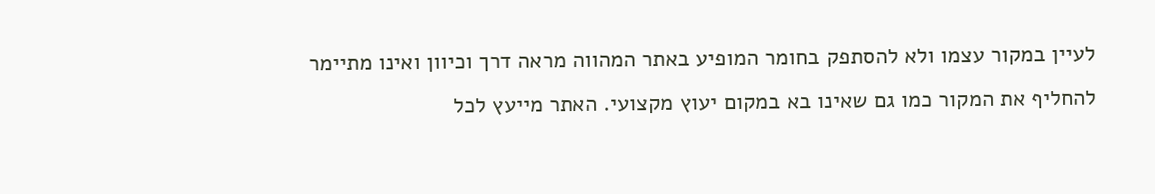לעיין במקור עצמו ולא להסתפק בחומר המופיע באתר המהווה מראה דרך וכיוון ואינו מתיימר להחליף את המקור כמו גם שאינו בא במקום יעוץ מקצועי. האתר מייעץ לכל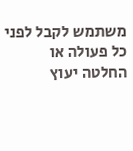משתמש לקבל לפני כל פעולה או החלטה יעוץ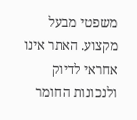משפטי מבעל מקצוע. האתר אינו אחראי לדיוק ולנכונות החומר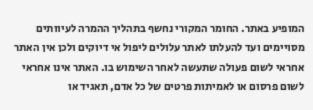המופיע באתר. החומר המקורי נחשף בתהליך ההמרה לעיוותים מסויימים ועד להעלתו לאתר עלולים ליפול אי דיוקים ולכן אין האתר אחראי לשום פעולה שתעשה לאחר השימוש בו. האתר אינו אחראי לשום פרסום או לאמיתות פרטים של כל אדם, תאגיד או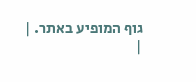גוף המופיע באתר. |
|